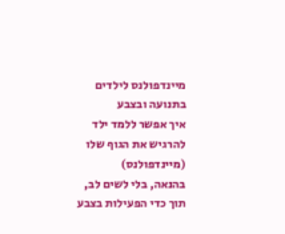מיינדפולנס לילדים בתנועה ובצבע
איך אפשר ללמד ילד להרגיש את הגוף שלו (מיינדפולנס)
בהנאה, בלי לשים לב, תוך כדי הפעילות בצבע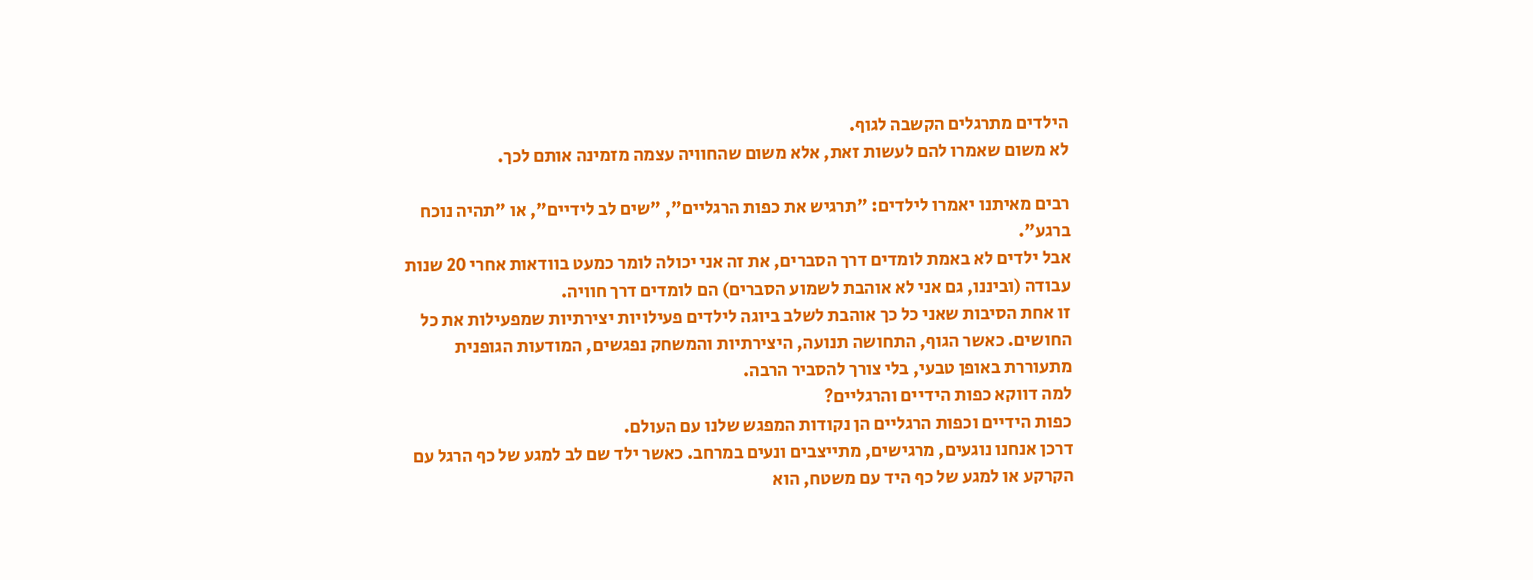הילדים מתרגלים הקשבה לגוף.
לא משום שאמרו להם לעשות זאת, אלא משום שהחוויה עצמה מזמינה אותם לכך.

רבים מאיתנו יאמרו לילדים: "תרגיש את כפות הרגליים", "שים לב לידיים", או "תהיה נוכח ברגע".
אבל ילדים לא באמת לומדים דרך הסברים, את זה אני יכולה לומר כמעט בוודאות אחרי 20 שנות עבודה (וביננו, גם אני לא אוהבת לשמוע הסברים) הם לומדים דרך חוויה.
זו אחת הסיבות שאני כל כך אוהבת לשלב ביוגה לילדים פעילויות יצירתיות שמפעילות את כל החושים. כאשר הגוף, התחושה תנועה, היצירתיות והמשחק נפגשים, המודעות הגופנית מתעוררת באופן טבעי, בלי צורך להסביר הרבה.
למה דווקא כפות הידיים והרגליים?
כפות הידיים וכפות הרגליים הן נקודות המפגש שלנו עם העולם.
דרכן אנחנו נוגעים, מרגישים, מתייצבים ונעים במרחב. כאשר ילד שם לב למגע של כף הרגל עם הקרקע או למגע של כף היד עם משטח, הוא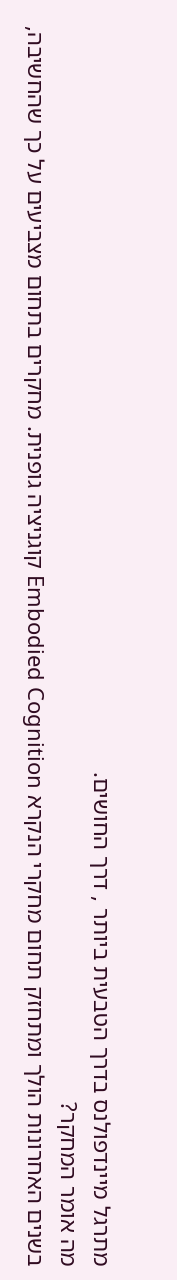מתרגל מיינדפולנס בדרך הטבעית ביותר , דרך החושים.
מה אומר המחקר?
בשנים האחרונות הולך ומתחזק תחום מחקרי הנקרא Embodied Cognition קוגניציה גופנית. מחקרים בתחום מצביעים על כך שהחשיבה,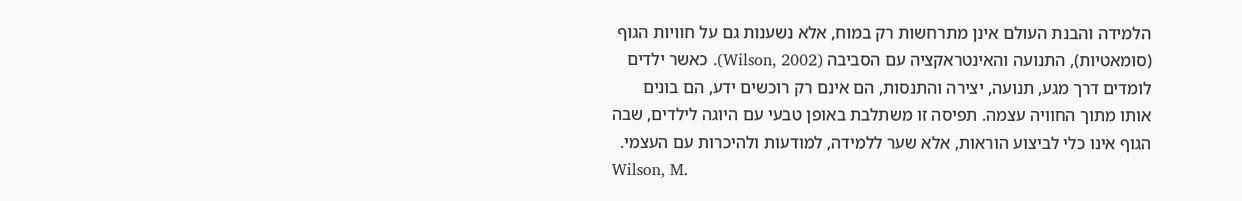הלמידה והבנת העולם אינן מתרחשות רק במוח, אלא נשענות גם על חוויות הגוף (סומאטיות), התנועה והאינטראקציה עם הסביבה (Wilson, 2002). כאשר ילדים לומדים דרך מגע, תנועה, יצירה והתנסות, הם אינם רק רוכשים ידע, הם בונים אותו מתוך החוויה עצמה. תפיסה זו משתלבת באופן טבעי עם היוגה לילדים, שבה הגוף אינו כלי לביצוע הוראות, אלא שער ללמידה, למודעות ולהיכרות עם העצמי.
Wilson, M.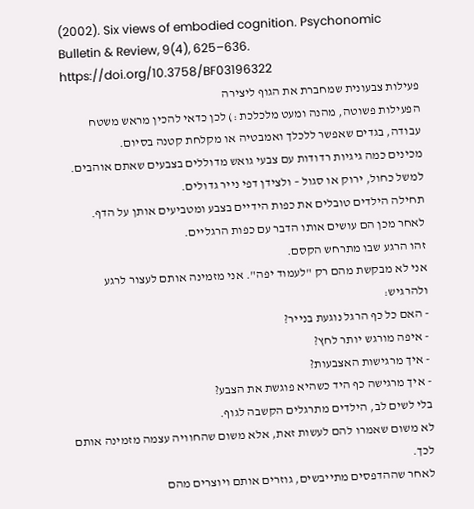(2002). Six views of embodied cognition. Psychonomic Bulletin & Review, 9(4), 625–636. https://doi.org/10.3758/BF03196322
פעילות צבעונית שמחברת את הגוף ליצירה
הפעילות פשוטה, מהנה ומעט מלכלכת :) לכן כדאי להכין מראש משטח עבודה, בגדים שאפשר ללכלך ואמבטיה או מקלחת קטנה בסיום.
מכינים כמה גיגיות רדודות עם צבעי גואש מדוללים בצבעים שאתם אוהבים. למשל כחול, ירוק או סגול – ולצידן דפי נייר גדולים.
תחילה הילדים טובלים את כפות הידיים בצבע ומטביעים אותן על הדף. לאחר מכן הם עושים אותו הדבר עם כפות הרגליים.
זהו הרגע שבו מתרחש הקסם.
אני לא מבקשת מהם רק "לעמוד יפה". אני מזמינה אותם לעצור לרגע ולהרגיש:
- האם כל כף הרגל נוגעת בנייר?
- איפה מורגש יותר לחץ?
- איך מרגישות האצבעות?
- איך מרגישה כף היד כשהיא פוגשת את הצבע?
בלי לשים לב, הילדים מתרגלים הקשבה לגוף.
לא משום שאמרו להם לעשות זאת, אלא משום שהחוויה עצמה מזמינה אותם לכך.
לאחר שההדפסים מתייבשים, גוזרים אותם ויוצרים מהם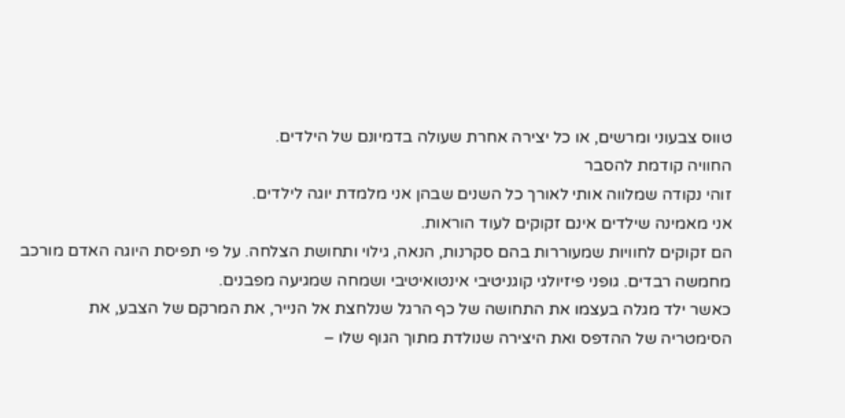טווס צבעוני ומרשים, או כל יצירה אחרת שעולה בדמיונם של הילדים.
החוויה קודמת להסבר
זוהי נקודה שמלווה אותי לאורך כל השנים שבהן אני מלמדת יוגה לילדים.
אני מאמינה שילדים אינם זקוקים לעוד הוראות.
הם זקוקים לחוויות שמעוררות בהם סקרנות, הנאה, גילוי ותחושת הצלחה. על פי תפיסת היוגה האדם מורכב מחמשה רבדים. גופני פיזיולגי קוגניטיבי אינטואיטיבי ושמחה שמגיעה מפבנים.
כאשר ילד מגלה בעצמו את התחושה של כף הרגל שנלחצת אל הנייר, את המרקם של הצבע, את הסימטריה של ההדפס ואת היצירה שנולדת מתוך הגוף שלו –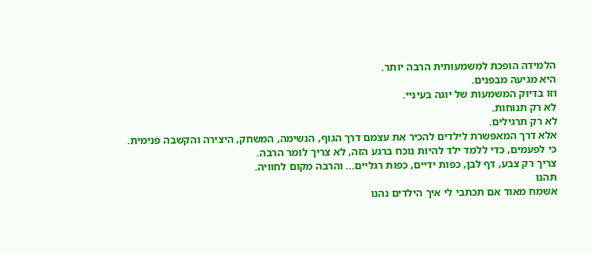הלמידה הופכת למשמעותית הרבה יותר.
היא מגיעה מבפנים.
וזו בדיוק המשמעות של יוגה בעיניי.
לא רק תנוחות.
לא רק תרגילים.
אלא דרך המאפשרת לילדים להכיר את עצמם דרך הגוף, הנשימה, המשחק, היצירה והקשבה פנימית.
כי לפעמים, כדי ללמד ילד להיות נוכח ברגע הזה, לא צריך לומר הרבה.
צריך רק צבע, דף לבן, כפות ידיים, כפות רגליים... והרבה מקום לחוויה.
תהנו
אשמח מאוד אם תכתבי לי איך הילדים נהנו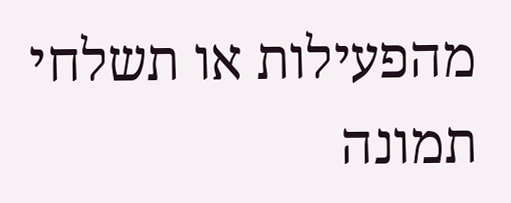מהפעילות או תשלחי תמונה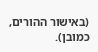(באישור ההורים, כמובן).